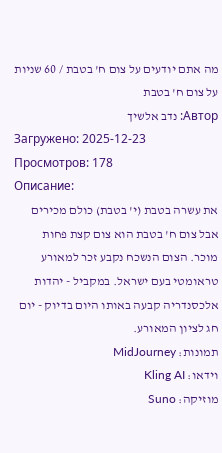מה אתם יודעים על צום ח' בטבת / 60 שניות על צום ח' בטבת
Автор: נדב אלשיך
Загружено: 2025-12-23
Просмотров: 178
Описание:
את עשרה בטבת (י' בטבת) כולם מכירים אבל צום ח' בטבת הוא צום קצת פחות מוכר. הצום הנשכח נקבע זכר למאורע טראומטי בעם ישראל. במקביל - יהדות אלכסנדריה קבעה באותו היום בדיוק - יום חג לציון המאורע.
תמונות: MidJourney
וידאו: Kling AI
מוזיקה: Suno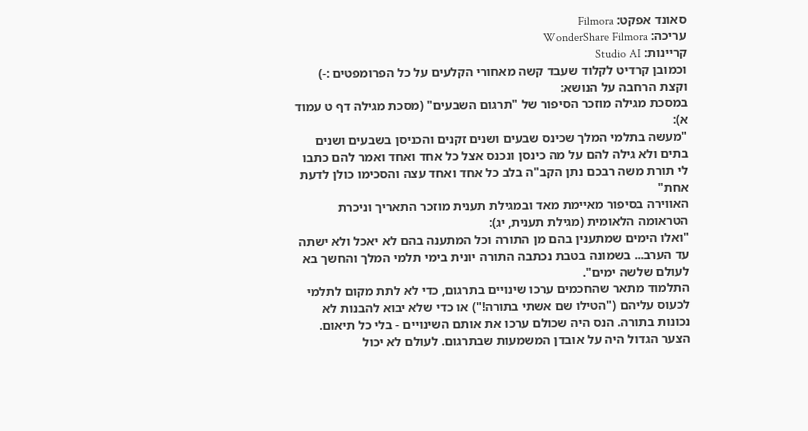סאונד אפקט: Filmora
עריכה: WonderShare Filmora
קריינות: Studio AI
וכמובן קרדיט לקלוד שעבד קשה מאחורי הקלעים על כל הפרומפטים :-)
וקצת הרחבה על הנושא:
במסכת מגילה מוזכר הסיפור של "תרגום השבעים" (מסכת מגילה דף ט עמוד א):
"מעשה בתלמי המלך שכינס שבעים ושנים זקנים והכניסן בשבעים ושנים בתים ולא גילה להם על מה כינסן ונכנס אצל כל אחד ואחד ואמר להם כתבו לי תורת משה רבכם נתן הקב"ה בלב כל אחד ואחד עצה והסכימו כולן לדעת אחת"
האווירה בסיפור מאיימת מאד ובמגילת תענית מוזכר התאריך וניכרת הטראומה הלאומית (מגילת תענית, יג):
"ואלו הימים שמתענין בהם מן התורה וכל המתענה בהם לא יאכל ולא ישתה עד הערב... בשמונה בטבת נכתבה התורה יונית בימי תלמי המלך והחשך בא לעולם שלשה ימים".
התלמוד מתאר שהחכמים ערכו שינויים בתרגום, כדי לא לתת מקום לתלמי לכעוס עליהם ("הטילו שם אשתי בתורה!") או כדי שלא יבוא להבנות לא נכונות בתורה. הנס היה שכולם ערכו את אותם השינויים - בלי כל תיאום. הצער הגדול היה על אובדן המשמעות שבתרגום. לעולם לא יכול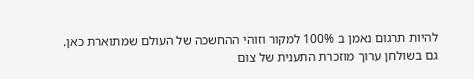להיות תרגום נאמן ב 100% למקור וזוהי ההחשכה של העולם שמתוארת כאן.
גם בשולחן ערוך מוזכרת התענית של צום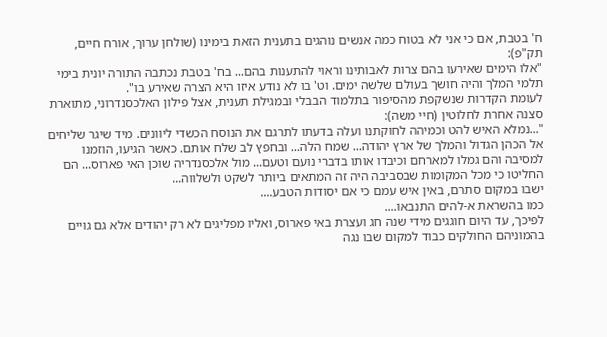ח' בטבת, אם כי אני לא בטוח כמה אנשים נוהגים בתענית הזאת בימינו (שולחן ערוך, אורח חיים, תק"פ):
"אלו הימים שאירעו בהם צרות לאבותינו וראוי להתענות בהם... בח' בטבת נכתבה התורה יונית בימי תלמי המלך והיה חושך בעולם שלשה ימים. וט' בו לא נודע איזו היא הצרה שאירע בו".
לעומת הקדרות שנשקפת מהסיפור בתלמוד הבבלי ובמגילת תענית, אצל פילון האלכסנדרוני, מתוארת סצנה אחרת לחלוטין (חיי משה):
"...נמלא האיש להט וכמיהה לחוקתנו ועלה בדעתו לתרגם את הנוסח הכשדי ליוונים. מיד שיגר שליחים אל הכהן הגדול והמלך של ארץ יהודה... שמח הלה... ובחפץ לב שלח אותם. כאשר הגיעו, הוזמנו למסיבה והם גמלו למארחם וכיבדו אותו בדברי נועם וטעם... מול אלכסנדריה שוכן האי פארוס... הם החליטו כי מכל המקומות שבסביבה היה זה המתאים ביותר לשקט ולשלווה...
ישבו במקום סתרם, באין איש עמם כי אם יסודות הטבע....
כמו בהשראת א-להים התנבאו....
לפיכך, עד היום חוגגים מידי שנה חג ועצרת באי פארוס, ואליו מפליגים לא רק יהודים אלא גם גויים בהמוניהם החולקים כבוד למקום שבו נגה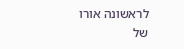לראשונה אורו של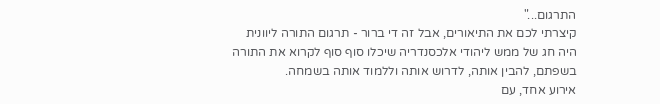התרגום..."
קיצרתי לכם את התיאורים, אבל זה די ברור - תרגום התורה ליוונית היה חג של ממש ליהודי אלכסנדריה שיכלו סוף סוף לקרוא את התורה בשפתם, להבין אותה, לדרוש אותה וללמוד אותה בשמחה.
אירוע אחד, עם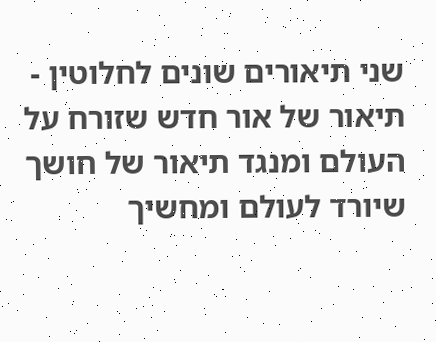שני תיאורים שונים לחלוטין - תיאור של אור חדש שזורח על העולם ומנגד תיאור של חושך שיורד לעולם ומחשיך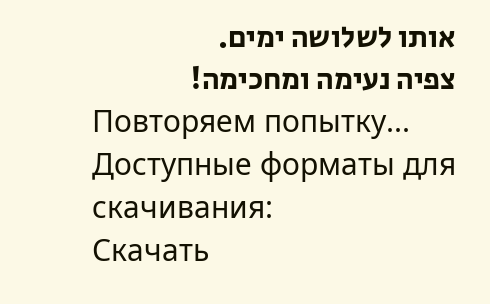אותו לשלושה ימים.
צפיה נעימה ומחכימה!
Повторяем попытку...
Доступные форматы для скачивания:
Скачать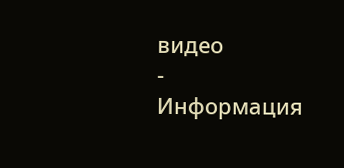видео
-
Информация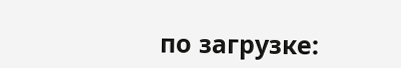по загрузке: